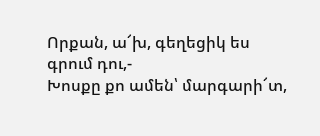Որքան, ա՜խ, գեղեցիկ ես գրում դու,-
Խոսքը քո ամեն՝ մարգարի՜տ,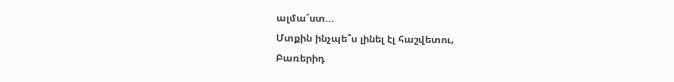ալմա՜ստ...
Մտքին ինչպե՞ս լինել էլ հաշվետու,
Բառերիդ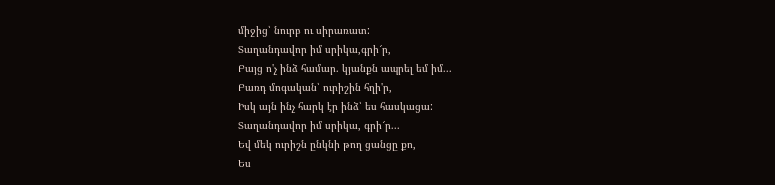միջից՝ նուրբ ու սիրառատ:
Տաղանդավոր իմ սրիկա,գրի՜ր,
Բայց ո'չ ինձ համար. կյանքն ապրել եմ իմ...
Բառդ մոգական՝ ուրիշին հղի'ր,
Իսկ այն ինչ հարկ էր ինձ՝ ես հասկացա:
Տաղանդավոր իմ սրիկա, գրի՜ր...
Եվ մեկ ուրիշն ընկնի թող ցանցը քո,
Ես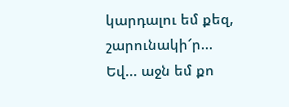կարդալու եմ քեզ, շարունակի՜ր...
Եվ... աջն եմ քո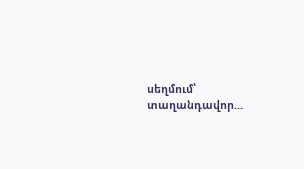սեղմում՝ տաղանդավոր...